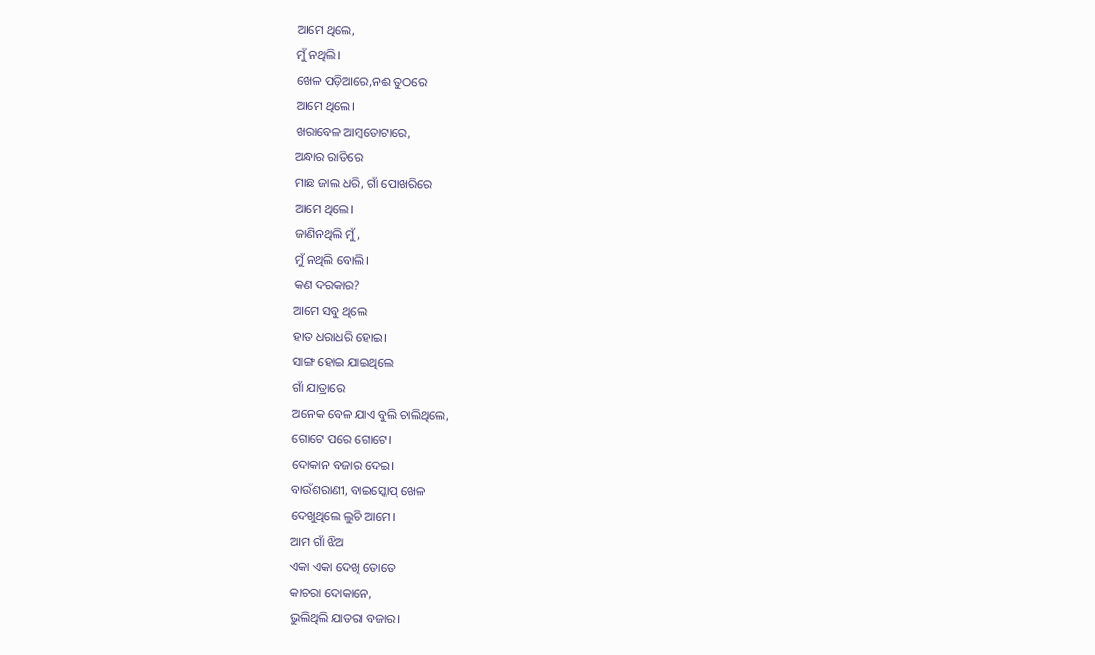ଆମେ ଥିଲେ,
ମୁଁ ନଥିଲି।
ଖେଳ ପଡ଼ିଆରେ,ନଈ ତୁଠରେ
ଆମେ ଥିଲେ।
ଖରାବେଳ ଆମ୍ବତୋଟାରେ,
ଅନ୍ଧାର ରାତିରେ
ମାଛ ଜାଲ ଧରି, ଗାଁ ପୋଖରିରେ
ଆମେ ଥିଲେ।
ଜାଣିନଥିଲି ମୁଁ,
ମୁଁ ନଥିଲି ବୋଲି।
କଣ ଦରକାର?
ଆମେ ସବୁ ଥିଲେ
ହାତ ଧରାଧରି ହୋଇ।
ସାଙ୍ଗ ହୋଇ ଯାଇଥିଲେ
ଗାଁ ଯାତ୍ରାରେ
ଅନେକ ବେଳ ଯାଏ ବୁଲି ଚାଲିଥିଲେ,
ଗୋଟେ ପରେ ଗୋଟେ।
ଦୋକାନ ବଜାର ଦେଇ।
ବାଉଁଶରାଣୀ, ବାଇସ୍କୋପ୍ ଖେଳ
ଦେଖୁଥିଲେ ଲୁଚି ଆମେ।
ଆମ ଗାଁ ଝିଅ
ଏକା ଏକା ଦେଖି ତୋତେ
କାଚରା ଦୋକାନେ,
ଭୁଲିଥିଲି ଯାତରା ବଜାର।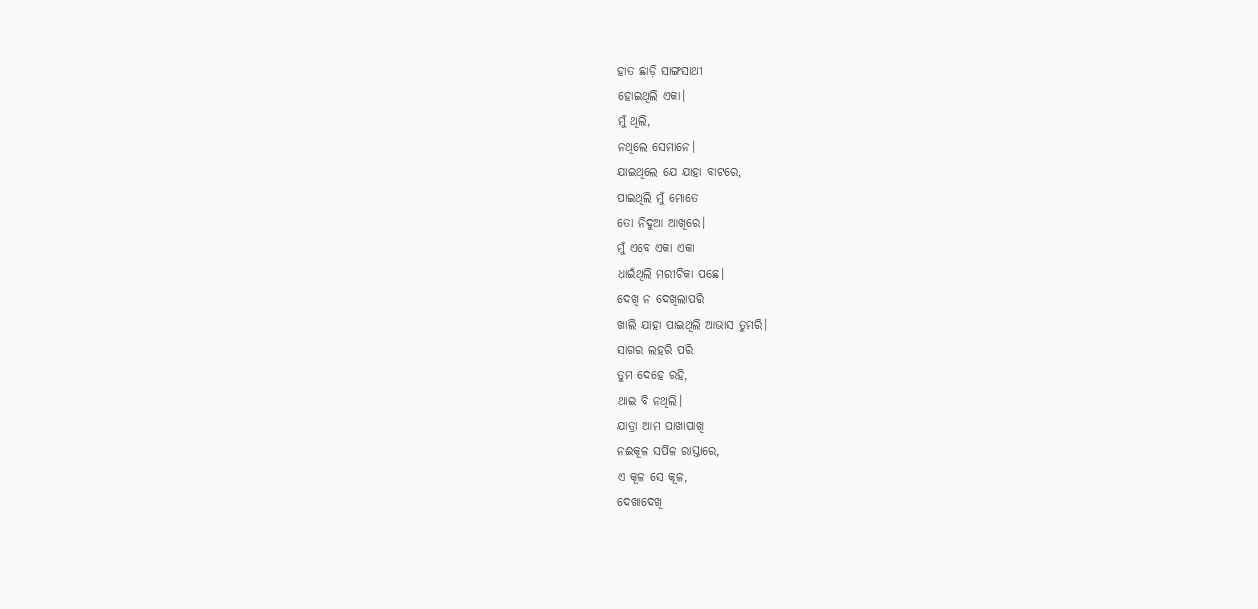ହାତ ଛାଡ଼ି ସାଙ୍ଗସାଥୀ
ହୋଇଥିଲି ଏକା।
ମୁଁ ଥିଲି,
ନଥିଲେ ସେମାନେ।
ଯାଇଥିଲେ ଯେ ଯାହା ବାଟରେ,
ପାଇଥିଲି ମୁଁ ମୋତେ
ତୋ ନିଦୁଆ ଆଖିରେ।
ମୁଁ ଏବେ ଏକା ଏକା
ଧାଇଁଥିଲି ମରୀଚିକା ପଛେ।
ଦେଖି ନ ଦେଖିଲାପରି
ଖାଲି ଯାହା ପାଇଥିଲି ଆଭାସ ତୁମରି।
ସାଗର ଲହରି ପରି
ତୁମ ଦେହେ ରହି,
ଥାଇ ବି ନଥିଲି।
ଯାତ୍ରା ଆମ ପାଖାପାଖି
ନଈକୂଳ ସର୍ପିଳ ରାସ୍ତାରେ,
ଏ କୂଳ ସେ କୂଳ,
ଦେଖାଦେଖି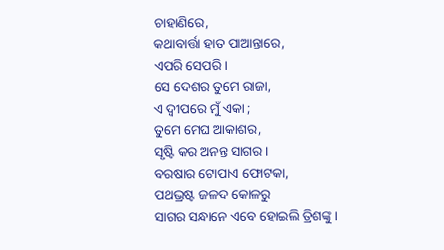ଚାହାଣିରେ,
କଥାବାର୍ତ୍ତା ହାତ ପାଆନ୍ତାରେ,
ଏପରି ସେପରି।
ସେ ଦେଶର ତୁମେ ରାଜା,
ଏ ଦ୍ବୀପରେ ମୁଁ ଏକା ;
ତୁମେ ମେଘ ଆକାଶର,
ସୃଷ୍ଟି କର ଅନନ୍ତ ସାଗର।
ବରଷାର ଟୋପାଏ ଫୋଟକା,
ପଥଭ୍ରଷ୍ଟ ଜଳଦ କୋଳରୁ
ସାଗର ସନ୍ଧାନେ ଏବେ ହୋଇଲି ତ୍ରିଶଙ୍କୁ।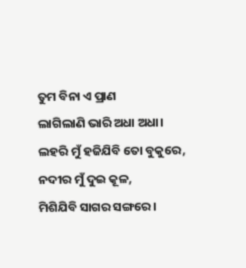ତୁମ ବିନା ଏ ପ୍ରାଣ
ଲାଗିଲାଣି ଭାରି ଅଧା ଅଧା।
ଲହରି ମୁଁ ହଜିଯିବି ତୋ ବୁକୁରେ,
ନଦୀର ମୁଁ ଦୁଇ କୂଳ,
ମିଶିଯିବି ସାଗର ସଙ୍ଗରେ।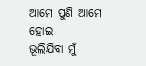ଆମେ ପୁଣି ଆମେ ହୋଇ
ଭୂଲିଯିବା ମୁଁ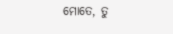ମୋତେ, ତୁ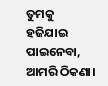ତୁମକୁ
ହଜିଯାଇ ପାଇନେବା,
ଆମରି ଠିକଣା।